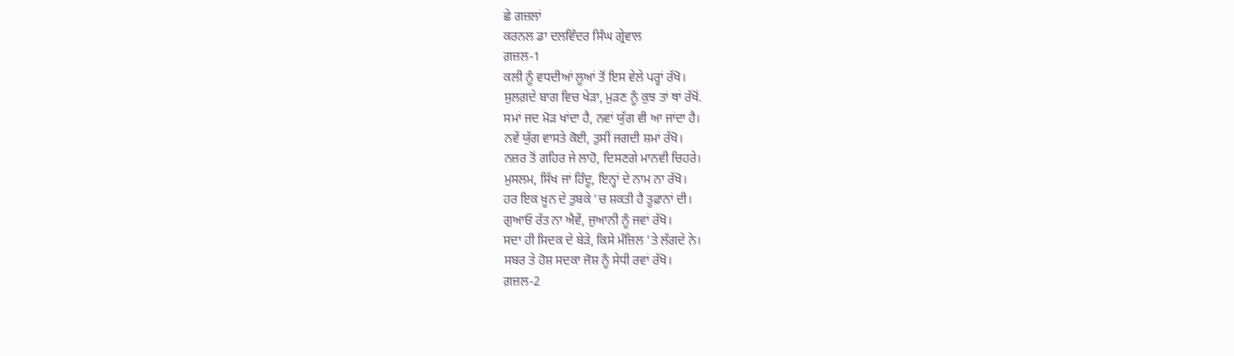ਛੇ ਗਜ਼ਲਾਂ
ਕਰਨਲ ਡਾ ਦਲਵਿੰਦਰ ਸਿੰਘ ਗ੍ਰੇਵਾਲ
ਗ਼ਜ਼ਲ-1
ਕਲੀ ਨੂੰ ਵਧਦੀਆਂ ਲੂਆਂ ਤੋਂ ਇਸ ਵੇਲੇ ਪਰ੍ਹਾਂ ਰੱਖੋ।
ਸੁਲਗ਼ਦੇ ਬਾਗ ਵਿਚ ਖੇੜਾ, ਮੁੜਣ ਨੂੰ ਕੁਝ ਤਾਂ ਥਾਂ ਰੱਖੋਂ.
ਸਮਾਂ ਜਦ ਮੋੜ ਖਾਂਦਾ ਹੈ, ਨਵਾਂ ਯੁੱਗ ਵੀ ਆ ਜਾਂਦਾ ਹੈ।
ਨਵੇਂ ਯੁੱਗ ਵਾਸਤੇ ਕੋਈ, ਤੁਸੀਂ ਜਗਦੀ ਸ਼ਮਾਂ ਰੱਖੋ।
ਨਜ਼ਰ ਤੋਂ ਗਹਿਰ ਜੇ ਲਾਹੋ, ਦਿਸਣਗੇ ਮਾਨਵੀ ਚਿਹਰੇ।
ਮੁਸਲਮ, ਸਿੱਖ ਜਾਂ ਹਿੰਦੂ, ਇਨ੍ਹਾਂ ਦੇ ਨਾਮ ਨਾ ਰੱਖੋ।
ਹਰ ਇਕ ਖ਼ੂਨ ਦੇ ਤੁਬਕੇ ’ਚ ਸ਼ਕਤੀ ਹੈ ਤੂਫ਼ਾਨਾਂ ਦੀ।
ਗੁਆਓ ਰੱਤ ਨਾ ਐਵੇਂ, ਜੁਆਨੀ ਨੂੰ ਜਵਾਂ ਰੱਖੋ।
ਸਦਾ ਹੀ ਸਿਦਕ ਦੇ ਬੇੜੇ, ਕਿਸੇ ਮੰਜ਼ਿਲ ’ਤੇ ਲੱਗਦੇ ਨੇ।
ਸਬਰ ਤੇ ਹੋਸ਼ ਸਦਕਾ ਜੋਸ਼ ਨੂੰ ਸੇਧੀ ਰਵਾਂ ਰੱਖੋ।
ਗ਼ਜ਼ਲ-2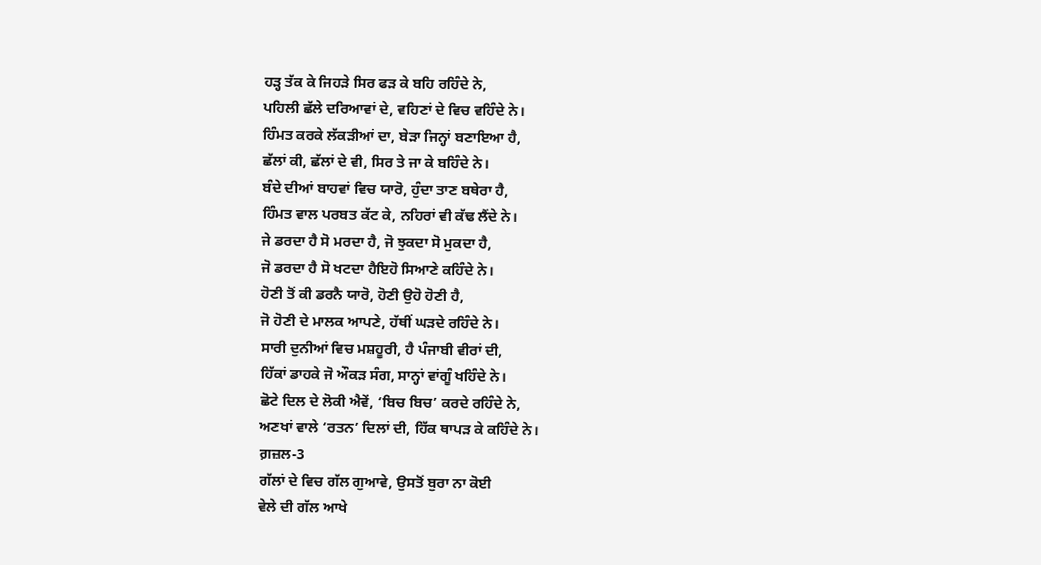ਹੜ੍ਹ ਤੱਕ ਕੇ ਜਿਹੜੇ ਸਿਰ ਫੜ ਕੇ ਬਹਿ ਰਹਿੰਦੇ ਨੇ,
ਪਹਿਲੀ ਛੱਲੇ ਦਰਿਆਵਾਂ ਦੇ, ਵਹਿਣਾਂ ਦੇ ਵਿਚ ਵਹਿੰਦੇ ਨੇ।
ਹਿੰਮਤ ਕਰਕੇ ਲੱਕੜੀਆਂ ਦਾ, ਬੇੜਾ ਜਿਨ੍ਹਾਂ ਬਣਾਇਆ ਹੈ,
ਛੱਲਾਂ ਕੀ, ਛੱਲਾਂ ਦੇ ਵੀ, ਸਿਰ ਤੇ ਜਾ ਕੇ ਬਹਿੰਦੇ ਨੇ।
ਬੰਦੇ ਦੀਆਂ ਬਾਹਵਾਂ ਵਿਚ ਯਾਰੋ, ਹੁੰਦਾ ਤਾਣ ਬਥੇਰਾ ਹੈ,
ਹਿੰਮਤ ਵਾਲ ਪਰਬਤ ਕੱਟ ਕੇ, ਨਹਿਰਾਂ ਵੀ ਕੱਢ ਲੈਂਦੇ ਨੇ।
ਜੇ ਡਰਦਾ ਹੈ ਸੋ ਮਰਦਾ ਹੈ, ਜੋ ਝੁਕਦਾ ਸੋ ਮੁਕਦਾ ਹੈ,
ਜੋ ਡਰਦਾ ਹੈ ਸੋ ਖਟਦਾ ਹੈਇਹੋ ਸਿਆਣੇ ਕਹਿੰਦੇ ਨੇ।
ਹੋਣੀ ਤੋਂ ਕੀ ਡਰਨੈ ਯਾਰੋ, ਹੋਣੀ ਉਹੋ ਹੋਣੀ ਹੈ,
ਜੋ ਹੋਣੀ ਦੇ ਮਾਲਕ ਆਪਣੇ, ਹੱਥੀਂ ਘੜਦੇ ਰਹਿੰਦੇ ਨੇ।
ਸਾਰੀ ਦੁਨੀਆਂ ਵਿਚ ਮਸ਼ਹੂਰੀ, ਹੈ ਪੰਜਾਬੀ ਵੀਰਾਂ ਦੀ,
ਹਿੱਕਾਂ ਡਾਹਕੇ ਜੋ ਔਕੜ ਸੰਗ, ਸਾਨ੍ਹਾਂ ਵਾਂਗੂੰ ਖਹਿੰਦੇ ਨੇ।
ਛੋਟੇ ਦਿਲ ਦੇ ਲੋਕੀ ਐਵੇਂ, ‘ਬਿਚ ਬਿਚ’ ਕਰਦੇ ਰਹਿੰਦੇ ਨੇ,
ਅਣਖਾਂ ਵਾਲੇ ‘ਰਤਨ’ ਦਿਲਾਂ ਦੀ, ਹਿੱਕ ਥਾਪੜ ਕੇ ਕਹਿੰਦੇ ਨੇ।
ਗ਼ਜ਼ਲ-3
ਗੱਲਾਂ ਦੇ ਵਿਚ ਗੱਲ ਗੁਆਵੇ, ਉਸਤੋਂ ਬੁਰਾ ਨਾ ਕੋਈ
ਵੇਲੇ ਦੀ ਗੱਲ ਆਖੇ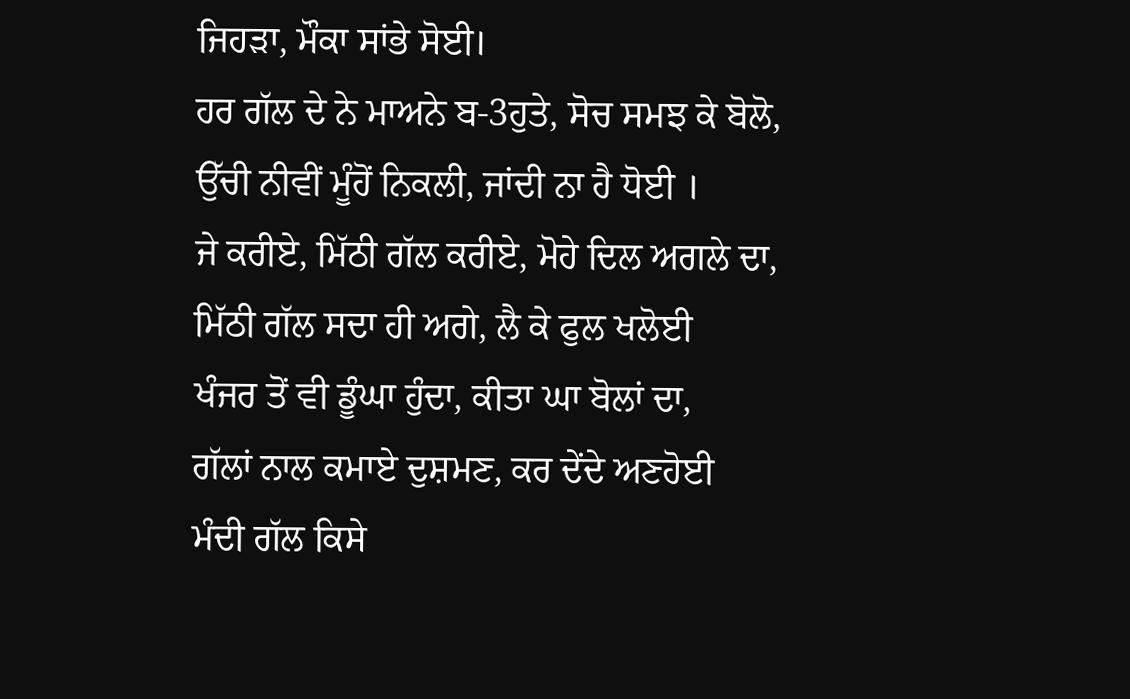ਜਿਹੜਾ, ਮੌਕਾ ਸਾਂਭੇ ਸੋਈ।
ਹਰ ਗੱਲ ਦੇ ਨੇ ਮਾਅਨੇ ਬ-3ਹੁਤੇ, ਸੋਚ ਸਮਝ ਕੇ ਬੋਲੋ,
ਉੱਚੀ ਨੀਵੀਂ ਮੂੰਹੋਂ ਨਿਕਲੀ, ਜਾਂਦੀ ਨਾ ਹੈ ਧੋਈ ।
ਜੇ ਕਰੀਏ, ਮਿੱਠੀ ਗੱਲ ਕਰੀਏ, ਮੋਹੇ ਦਿਲ ਅਗਲੇ ਦਾ,
ਮਿੱਠੀ ਗੱਲ ਸਦਾ ਹੀ ਅਗੇ, ਲੈ ਕੇ ਫੁਲ ਖਲੋਈ
ਖੰਜਰ ਤੋਂ ਵੀ ਡੂੰਘਾ ਹੁੰਦਾ, ਕੀਤਾ ਘਾ ਬੋਲਾਂ ਦਾ,
ਗੱਲਾਂ ਨਾਲ ਕਮਾਏ ਦੁਸ਼ਮਣ, ਕਰ ਦੇਂਦੇ ਅਣਹੋਈ
ਮੰਦੀ ਗੱਲ ਕਿਸੇ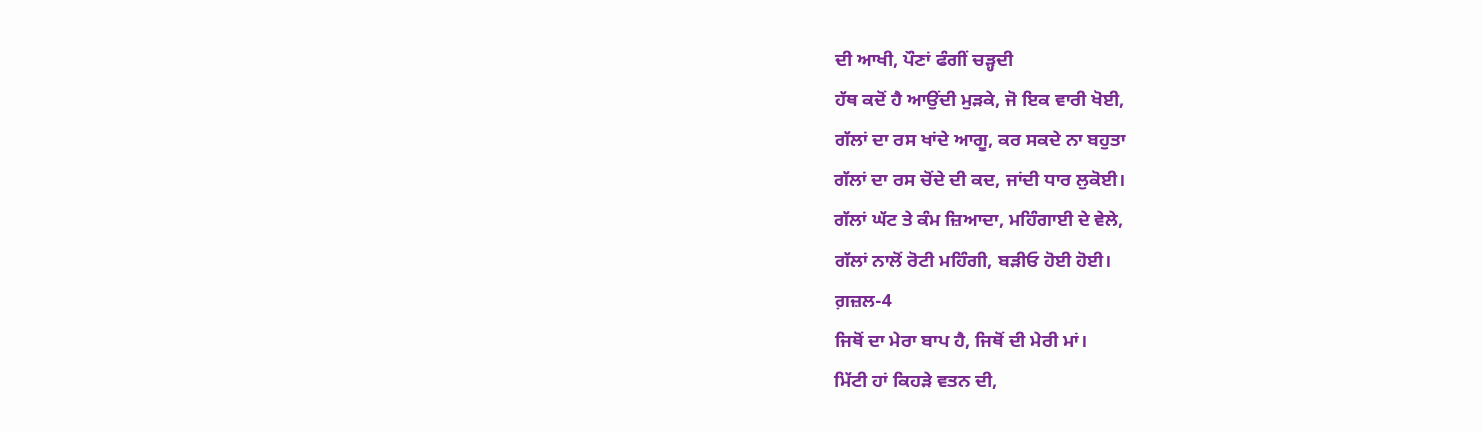ਦੀ ਆਖੀ, ਪੌਣਾਂ ਫੰਗੀਂ ਚੜ੍ਹਦੀ
ਹੱਥ ਕਦੋਂ ਹੈ ਆਉਂਦੀ ਮੁੜਕੇ, ਜੋ ਇਕ ਵਾਰੀ ਖੋਈ,
ਗੱਲਾਂ ਦਾ ਰਸ ਖਾਂਦੇ ਆਗੂ, ਕਰ ਸਕਦੇ ਨਾ ਬਹੁਤਾ
ਗੱਲਾਂ ਦਾ ਰਸ ਚੋਂਦੇ ਦੀ ਕਦ, ਜਾਂਦੀ ਧਾਰ ਲੁਕੋਈ।
ਗੱਲਾਂ ਘੱਟ ਤੇ ਕੰਮ ਜ਼ਿਆਦਾ, ਮਹਿੰਗਾਈ ਦੇ ਵੇਲੇ,
ਗੱਲਾਂ ਨਾਲੋਂ ਰੋਟੀ ਮਹਿੰਗੀ, ਬੜੀਓ ਹੋਈ ਹੋਈ।
ਗ਼ਜ਼ਲ-4
ਜਿਥੋਂ ਦਾ ਮੇਰਾ ਬਾਪ ਹੈ, ਜਿਥੋਂ ਦੀ ਮੇਰੀ ਮਾਂ।
ਮਿੱਟੀ ਹਾਂ ਕਿਹੜੇ ਵਤਨ ਦੀ,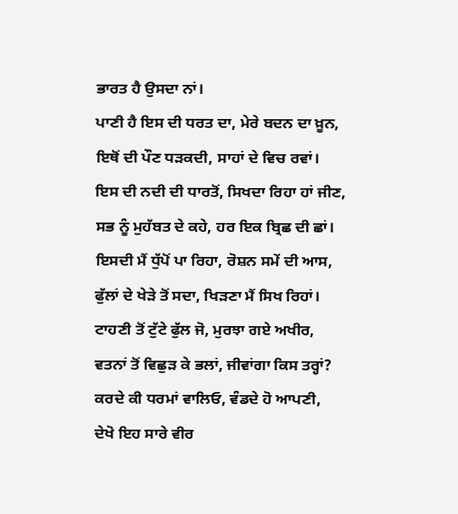ਭਾਰਤ ਹੈ ਉਸਦਾ ਨਾਂ।
ਪਾਣੀ ਹੈ ਇਸ ਦੀ ਧਰਤ ਦਾ, ਮੇਰੇ ਬਦਨ ਦਾ ਖ਼ੂਨ,
ਇਥੋਂ ਦੀ ਪੌਣ ਧੜਕਦੀ, ਸਾਹਾਂ ਦੇ ਵਿਚ ਰਵਾਂ।
ਇਸ ਦੀ ਨਦੀ ਦੀ ਧਾਰਤੋਂ, ਸਿਖਦਾ ਰਿਹਾ ਹਾਂ ਜੀਣ,
ਸਭ ਨੂੰ ਮੁਹੱਬਤ ਦੇ ਕਹੇ, ਹਰ ਇਕ ਬ੍ਰਿਛ ਦੀ ਛਾਂ।
ਇਸਦੀ ਮੈਂ ਧੁੱਪੋਂ ਪਾ ਰਿਹਾ, ਰੋਸ਼ਨ ਸਮੇਂ ਦੀ ਆਸ,
ਫੁੱਲਾਂ ਦੇ ਖੇੜੇ ਤੋਂ ਸਦਾ, ਖਿੜਣਾ ਮੈਂ ਸਿਖ ਰਿਹਾਂ।
ਟਾਹਣੀ ਤੋਂ ਟੁੱਟੇ ਫੁੱਲ ਜੋ, ਮੁਰਝਾ ਗਏ ਅਖੀਰ,
ਵਤਨਾਂ ਤੋਂ ਵਿਛੁੜ ਕੇ ਭਲਾਂ, ਜੀਵਾਂਗਾ ਕਿਸ ਤਰ੍ਹਾਂ?
ਕਰਦੇ ਕੀ ਧਰਮਾਂ ਵਾਲਿਓ, ਵੰਡਦੇ ਹੋ ਆਪਣੀ,
ਦੇਖੋ ਇਹ ਸਾਰੇ ਵੀਰ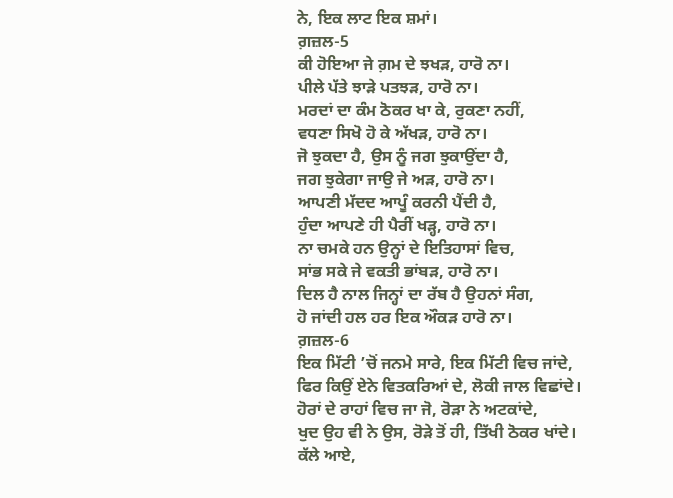ਨੇ, ਇਕ ਲਾਟ ਇਕ ਸ਼ਮਾਂ।
ਗ਼ਜ਼ਲ-5
ਕੀ ਹੋਇਆ ਜੇ ਗ਼ਮ ਦੇ ਝਖੜ, ਹਾਰੋ ਨਾ।
ਪੀਲੇ ਪੱਤੇ ਝਾੜੇ ਪਤਝੜ, ਹਾਰੋ ਨਾ।
ਮਰਦਾਂ ਦਾ ਕੰਮ ਠੋਕਰ ਖਾ ਕੇ, ਰੁਕਣਾ ਨਹੀਂ,
ਵਧਣਾ ਸਿਖੋ ਹੋ ਕੇ ਅੱਖੜ, ਹਾਰੋ ਨਾ।
ਜੋ ਝੁਕਦਾ ਹੈ, ਉਸ ਨੂੰ ਜਗ ਝੁਕਾਉਂਦਾ ਹੈ,
ਜਗ ਝੁਕੇਗਾ ਜਾਉ ਜੇ ਅੜ, ਹਾਰੋ ਨਾ।
ਆਪਣੀ ਮੱਦਦ ਆਪੂੰ ਕਰਨੀ ਪੈਂਦੀ ਹੈ,
ਹੁੰਦਾ ਆਪਣੇ ਹੀ ਪੈਰੀਂ ਖੜ੍ਹ, ਹਾਰੋ ਨਾ।
ਨਾ ਚਮਕੇ ਹਨ ਉਨ੍ਹਾਂ ਦੇ ਇਤਿਹਾਸਾਂ ਵਿਚ,
ਸਾਂਭ ਸਕੇ ਜੇ ਵਕਤੀ ਭਾਂਬੜ, ਹਾਰੋ ਨਾ।
ਦਿਲ ਹੈ ਨਾਲ ਜਿਨ੍ਹਾਂ ਦਾ ਰੱਬ ਹੈ ਉਹਨਾਂ ਸੰਗ,
ਹੋ ਜਾਂਦੀ ਹਲ ਹਰ ਇਕ ਔਕੜ ਹਾਰੋ ਨਾ।
ਗ਼ਜ਼ਲ-6
ਇਕ ਮਿੱਟੀ ’ਚੋਂ ਜਨਮੇ ਸਾਰੇ, ਇਕ ਮਿੱਟੀ ਵਿਚ ਜਾਂਦੇ,
ਫਿਰ ਕਿਉਂ ਏਨੇ ਵਿਤਕਰਿਆਂ ਦੇ, ਲੋਕੀ ਜਾਲ ਵਿਛਾਂਦੇ।
ਹੋਰਾਂ ਦੇ ਰਾਹਾਂ ਵਿਚ ਜਾ ਜੋ, ਰੋੜਾ ਨੇ ਅਟਕਾਂਦੇ,
ਖੁਦ ਉਹ ਵੀ ਨੇ ਉਸ, ਰੋੜੇ ਤੋਂ ਹੀ, ਤਿੱਖੀ ਠੋਕਰ ਖਾਂਦੇ।
ਕੱਲੇ ਆਏ,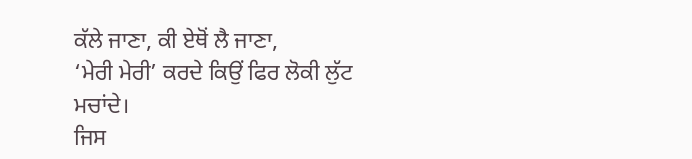ਕੱਲੇ ਜਾਣਾ, ਕੀ ਏਥੋਂ ਲੈ ਜਾਣਾ,
‘ਮੇਰੀ ਮੇਰੀ’ ਕਰਦੇ ਕਿਉਂ ਫਿਰ ਲੋਕੀ ਲੁੱਟ ਮਚਾਂਦੇ।
ਜਿਸ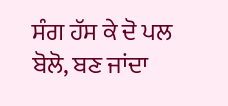ਸੰਗ ਹੱਸ ਕੇ ਦੋ ਪਲ ਬੋਲੋ, ਬਣ ਜਾਂਦਾ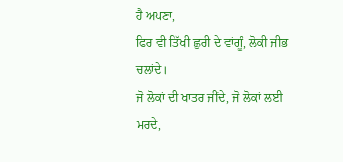ਹੈ ਅਪਣਾ,
ਫਿਰ ਵੀ ਤਿੱਖੀ ਛੁਰੀ ਦੇ ਵਾਂਗੂੰ, ਲੋਕੀ ਜੀਭ ਚਲਾਂਦੇ।
ਜੋ ਲੋਕਾਂ ਦੀ ਖਾਤਰ ਜੀਂਦੇ, ਜੋ ਲੋਕਾਂ ਲਈ ਮਰਦੇ,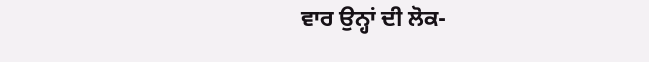ਵਾਰ ਉਨ੍ਹਾਂ ਦੀ ਲੋਕ-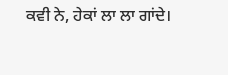ਕਵੀ ਨੇ, ਹੇਕਾਂ ਲਾ ਲਾ ਗਾਂਦੇ।